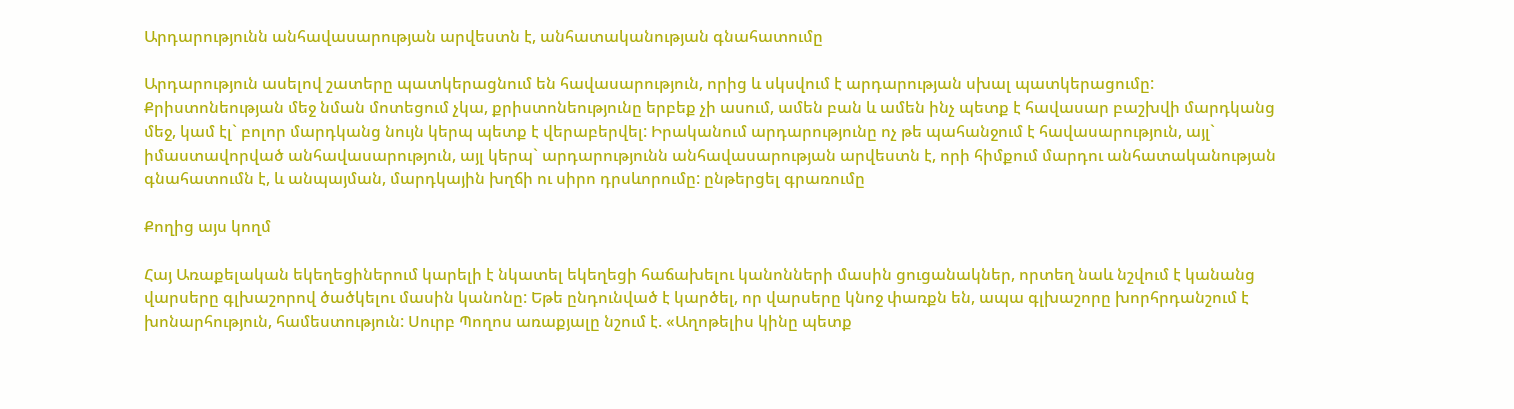Արդարությունն անհավասարության արվեստն է, անհատականության գնահատումը

Արդարություն ասելով շատերը պատկերացնում են հավասարություն, որից և սկսվում է արդարության սխալ պատկերացումը: Քրիստոնեության մեջ նման մոտեցում չկա, քրիստոնեությունը երբեք չի ասում, ամեն բան և ամեն ինչ պետք է հավասար բաշխվի մարդկանց մեջ, կամ էլ` բոլոր մարդկանց նույն կերպ պետք է վերաբերվել: Իրականում արդարությունը ոչ թե պահանջում է հավասարություն, այլ` իմաստավորված անհավասարություն, այլ կերպ` արդարությունն անհավասարության արվեստն է, որի հիմքում մարդու անհատականության գնահատումն է, և անպայման, մարդկային խղճի ու սիրո դրսևորումը: ընթերցել գրառումը

Քողից այս կողմ

Հայ Առաքելական եկեղեցիներում կարելի է նկատել եկեղեցի հաճախելու կանոնների մասին ցուցանակներ, որտեղ նաև նշվում է կանանց վարսերը գլխաշորով ծածկելու մասին կանոնը: Եթե ընդունված է կարծել, որ վարսերը կնոջ փառքն են, ապա գլխաշորը խորհրդանշում է խոնարհություն, համեստություն: Սուրբ Պողոս առաքյալը նշում է. «Աղոթելիս կինը պետք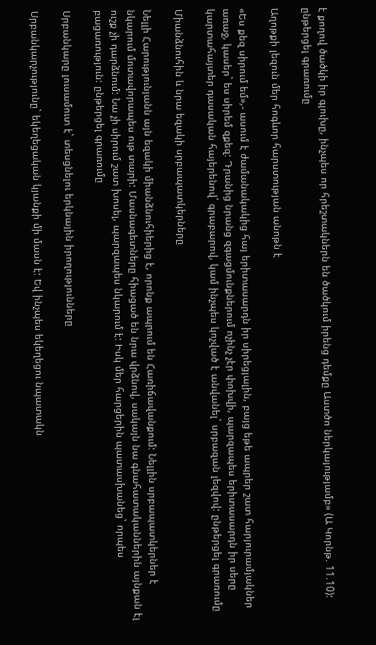է քողով ծածկի իր գլուխը, ինչպես որ հրեշտակներն են ծածկում իրենց դեմքը Աստծո ներկայությամբ» (Ա Կորնթ. 11.10): ընթերցել գրառումը

Աղոթքի լեզուն մեր հոգևոր հարստության անոթն է

«Ես քեզ սիրում եմ»,- ասում է ժամանակակից հայ երիտասարդն իր սիրեցյալին, բայց եթե ապրեր շատ հարյուրամյակներ առաջ, կասեր` ես սիրեմ զքեզ: Դրանից նրանց զգացմունքներում ոչինչ չէր փոխվի, պարզապես երիտասարդն իր սերը կարտահայտեր դասական հայերենով` գրաբարով, կամ ինչպես կոչված է անվանել` սրբազան լեզվով: ընթերցել գրառումը

Միանձնուհին և նրա եզակի սրբապատկերները

Նելլի Հարությունյանն այն եզակի միանձնուհիերից է, որոնք ապրում են Հառիճավանքում: Նելլին սրբապատկերներ է նկարում մոտավորապես ութ տարի: Մասնագետները հիացած են նրա վրձնով, սակայն նա գնահատականներին այնքան էլ ուշք չի դարձնում: Նա չի սիրում շատ խոսել, պարզապես նկարում է: Իսկ մեր հարցերին պատասխանեց` որպես բացառություն: ընթերցել գրառումը

Սրբանկարը լուսամուտ է` տեսցնելու երկնային իրողությունները

Սրբանկարչությունը` եկեղեցական կյանքի մի մասն է: Եվ ինչպես եկեղեցու նպատակն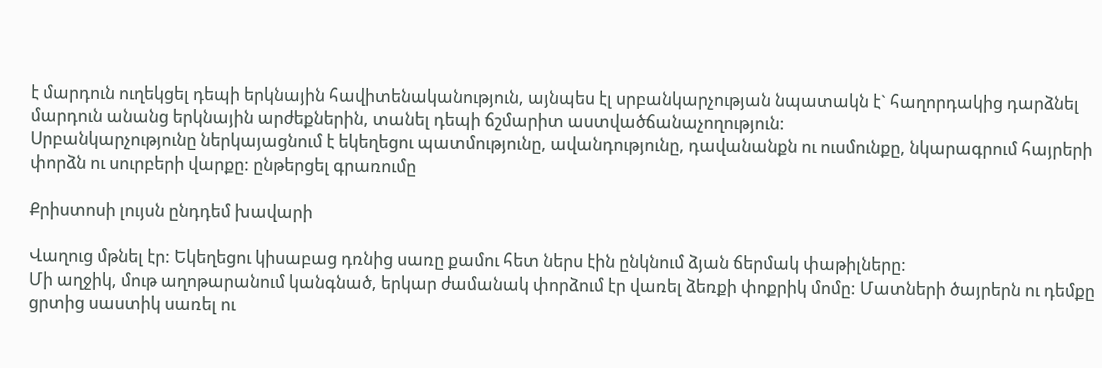է մարդուն ուղեկցել դեպի երկնային հավիտենականություն, այնպես էլ սրբանկարչության նպատակն է` հաղորդակից դարձնել մարդուն անանց երկնային արժեքներին, տանել դեպի ճշմարիտ աստվածճանաչողություն:
Սրբանկարչությունը ներկայացնում է եկեղեցու պատմությունը, ավանդությունը, դավանանքն ու ուսմունքը, նկարագրում հայրերի փորձն ու սուրբերի վարքը: ընթերցել գրառումը

Քրիստոսի լույսն ընդդեմ խավարի

Վաղուց մթնել էր: Եկեղեցու կիսաբաց դռնից սառը քամու հետ ներս էին ընկնում ձյան ճերմակ փաթիլները:
Մի աղջիկ, մութ աղոթարանում կանգնած, երկար ժամանակ փորձում էր վառել ձեռքի փոքրիկ մոմը: Մատների ծայրերն ու դեմքը ցրտից սաստիկ սառել ու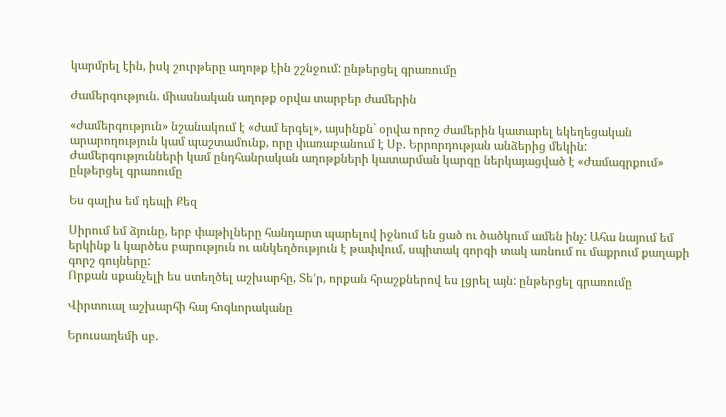կարմրել էին, իսկ շուրթերը աղոթք էին շշնջում: ընթերցել գրառումը

Ժամերգություն. միասնական աղոթք օրվա տարբեր ժամերին

«Ժամերգություն» նշանակում է «ժամ երգել», այսինքն` օրվա որոշ ժամերին կատարել եկեղեցական արարողություն կամ պաշտամունք, որը փառաբանում է Սբ. Երրորդության անձերից մեկին:
Ժամերգությունների կամ ընդհանրական աղոթքների կատարման կարգը ներկայացված է «Ժամագրքում» ընթերցել գրառումը

Ես գալիս եմ դեպի Քեզ

Սիրում եմ ձյունը, երբ փաթիլները հանդարտ պարելով իջնում են ցած ու ծածկում ամեն ինչ: Ահա նայում եմ երկինք և կարծես բարություն ու անկեղծություն է թափվում, սպիտակ գորգի տակ առնում ու մաքրում քաղաքի գորշ գույները:
Որքան սքանչելի ես ստեղծել աշխարհը, Տե’ր, որքան հրաշքներով ես լցրել այն: ընթերցել գրառումը

Վիրտուալ աշխարհի հայ հոգևորականը

Երուսաղեմի սբ.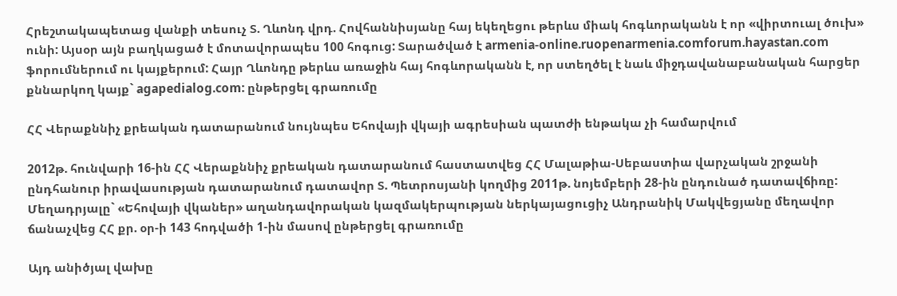Հրեշտակապետաց վանքի տեսուչ Տ. Ղևոնդ վրդ. Հովհաննիսյանը հայ եկեղեցու թերևս միակ հոգևորականն է որ «վիրտուալ ծուխ» ունի: Այսօր այն բաղկացած է մոտավորապես 100 հոգուց: Տարածված է armenia-online.ruopenarmenia.comforum.hayastan.com ֆորումներում ու կայքերում: Հայր Ղևոնդը թերևս առաջին հայ հոգևորականն է, որ ստեղծել է նաև միջդավանաբանական հարցեր քննարկող կայք` agapedialog.com: ընթերցել գրառումը

ՀՀ Վերաքննիչ քրեական դատարանում նույնպես Եհովայի վկայի ագրեսիան պատժի ենթակա չի համարվում

2012թ. հունվարի 16-ին ՀՀ Վերաքննիչ քրեական դատարանում հաստատվեց ՀՀ Մալաթիա-Սեբաստիա վարչական շրջանի ընդհանուր իրավասության դատարանում դատավոր Տ. Պետրոսյանի կողմից 2011թ. նոյեմբերի 28-ին ընդունած դատավճիռը: Մեղադրյալը` «Եհովայի վկաներ» աղանդավորական կազմակերպության ներկայացուցիչ Անդրանիկ Մակվեցյանը մեղավոր ճանաչվեց ՀՀ քր. օր-ի 143 հոդվածի 1-ին մասով ընթերցել գրառումը

Այդ անիծյալ վախը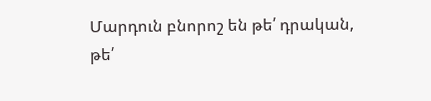Մարդուն բնորոշ են թե՛ դրական, թե՛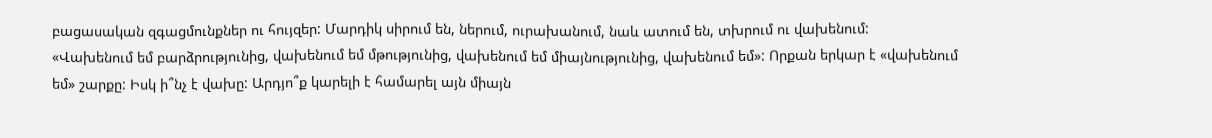բացասական զգացմունքներ ու հույզեր: Մարդիկ սիրում են, ներում, ուրախանում, նաև ատում են, տխրում ու վախենում:
«Վախենում եմ բարձրությունից, վախենում եմ մթությունից, վախենում եմ միայնությունից, վախենում եմ»: Որքան երկար է «վախենում եմ» շարքը: Իսկ ի՞նչ է վախը: Արդյո՞ք կարելի է համարել այն միայն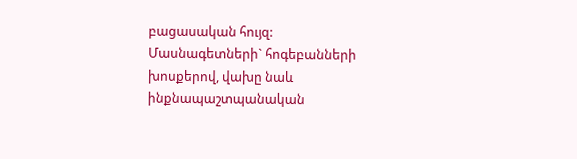բացասական հույզ: Մասնագետների` հոգեբանների խոսքերով, վախը նաև ինքնապաշտպանական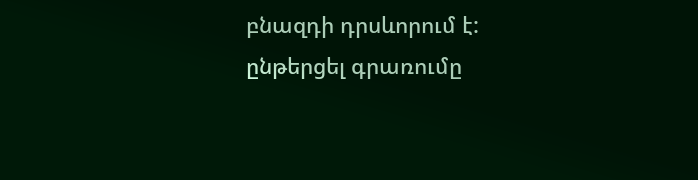բնազդի դրսևորում է: ընթերցել գրառումը